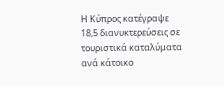Η Κύπρος κατέγραψε 18,5 διανυκτερεύσεις σε τουριστικά καταλύματα ανά κάτοικο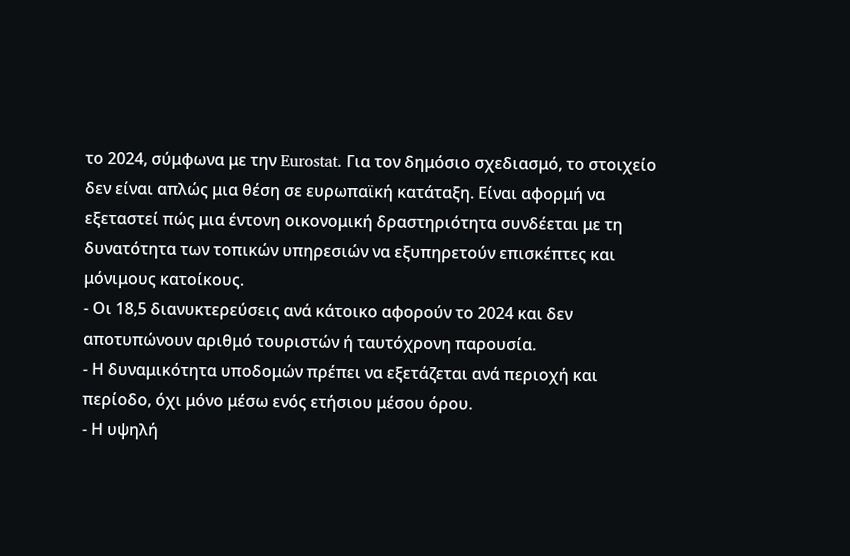το 2024, σύμφωνα με την Eurostat. Για τον δημόσιο σχεδιασμό, το στοιχείο δεν είναι απλώς μια θέση σε ευρωπαϊκή κατάταξη. Είναι αφορμή να εξεταστεί πώς μια έντονη οικονομική δραστηριότητα συνδέεται με τη δυνατότητα των τοπικών υπηρεσιών να εξυπηρετούν επισκέπτες και μόνιμους κατοίκους.
- Οι 18,5 διανυκτερεύσεις ανά κάτοικο αφορούν το 2024 και δεν αποτυπώνουν αριθμό τουριστών ή ταυτόχρονη παρουσία.
- Η δυναμικότητα υποδομών πρέπει να εξετάζεται ανά περιοχή και περίοδο, όχι μόνο μέσω ενός ετήσιου μέσου όρου.
- Η υψηλή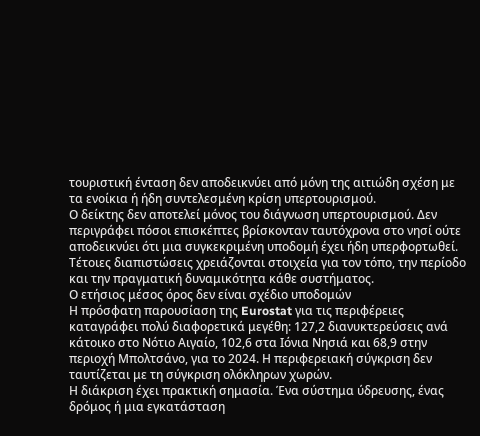τουριστική ένταση δεν αποδεικνύει από μόνη της αιτιώδη σχέση με τα ενοίκια ή ήδη συντελεσμένη κρίση υπερτουρισμού.
Ο δείκτης δεν αποτελεί μόνος του διάγνωση υπερτουρισμού. Δεν περιγράφει πόσοι επισκέπτες βρίσκονταν ταυτόχρονα στο νησί ούτε αποδεικνύει ότι μια συγκεκριμένη υποδομή έχει ήδη υπερφορτωθεί. Τέτοιες διαπιστώσεις χρειάζονται στοιχεία για τον τόπο, την περίοδο και την πραγματική δυναμικότητα κάθε συστήματος.
Ο ετήσιος μέσος όρος δεν είναι σχέδιο υποδομών
Η πρόσφατη παρουσίαση της Eurostat για τις περιφέρειες καταγράφει πολύ διαφορετικά μεγέθη: 127,2 διανυκτερεύσεις ανά κάτοικο στο Νότιο Αιγαίο, 102,6 στα Ιόνια Νησιά και 68,9 στην περιοχή Μπολτσάνο, για το 2024. Η περιφερειακή σύγκριση δεν ταυτίζεται με τη σύγκριση ολόκληρων χωρών.
Η διάκριση έχει πρακτική σημασία. Ένα σύστημα ύδρευσης, ένας δρόμος ή μια εγκατάσταση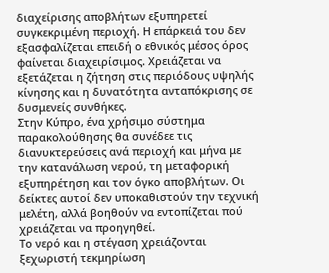διαχείρισης αποβλήτων εξυπηρετεί συγκεκριμένη περιοχή. Η επάρκειά του δεν εξασφαλίζεται επειδή ο εθνικός μέσος όρος φαίνεται διαχειρίσιμος. Χρειάζεται να εξετάζεται η ζήτηση στις περιόδους υψηλής κίνησης και η δυνατότητα ανταπόκρισης σε δυσμενείς συνθήκες.
Στην Κύπρο, ένα χρήσιμο σύστημα παρακολούθησης θα συνέδεε τις διανυκτερεύσεις ανά περιοχή και μήνα με την κατανάλωση νερού, τη μεταφορική εξυπηρέτηση και τον όγκο αποβλήτων. Οι δείκτες αυτοί δεν υποκαθιστούν την τεχνική μελέτη, αλλά βοηθούν να εντοπίζεται πού χρειάζεται να προηγηθεί.
Το νερό και η στέγαση χρειάζονται ξεχωριστή τεκμηρίωση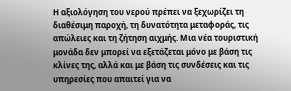Η αξιολόγηση του νερού πρέπει να ξεχωρίζει τη διαθέσιμη παροχή, τη δυνατότητα μεταφοράς, τις απώλειες και τη ζήτηση αιχμής. Μια νέα τουριστική μονάδα δεν μπορεί να εξετάζεται μόνο με βάση τις κλίνες της, αλλά και με βάση τις συνδέσεις και τις υπηρεσίες που απαιτεί για να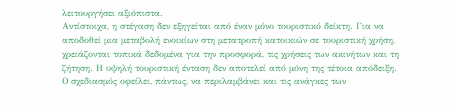λειτουργήσει αξιόπιστα.
Αντίστοιχα, η στέγαση δεν εξηγείται από έναν μόνο τουριστικό δείκτη. Για να αποδοθεί μια μεταβολή ενοικίων στη μετατροπή κατοικιών σε τουριστική χρήση, χρειάζονται τοπικά δεδομένα για την προσφορά, τις χρήσεις των ακινήτων και τη ζήτηση. Η υψηλή τουριστική ένταση δεν αποτελεί από μόνη της τέτοια απόδειξη.
Ο σχεδιασμός οφείλει, πάντως, να περιλαμβάνει και τις ανάγκες των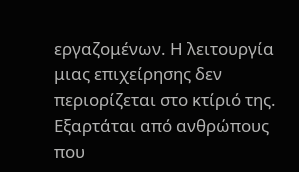εργαζομένων. Η λειτουργία μιας επιχείρησης δεν περιορίζεται στο κτίριό της. Εξαρτάται από ανθρώπους που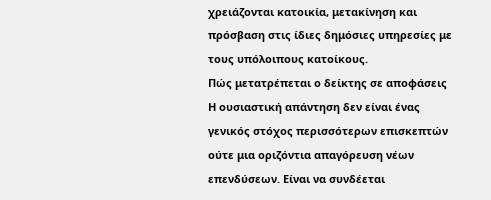χρειάζονται κατοικία, μετακίνηση και πρόσβαση στις ίδιες δημόσιες υπηρεσίες με τους υπόλοιπους κατοίκους.
Πώς μετατρέπεται ο δείκτης σε αποφάσεις
Η ουσιαστική απάντηση δεν είναι ένας γενικός στόχος περισσότερων επισκεπτών ούτε μια οριζόντια απαγόρευση νέων επενδύσεων. Είναι να συνδέεται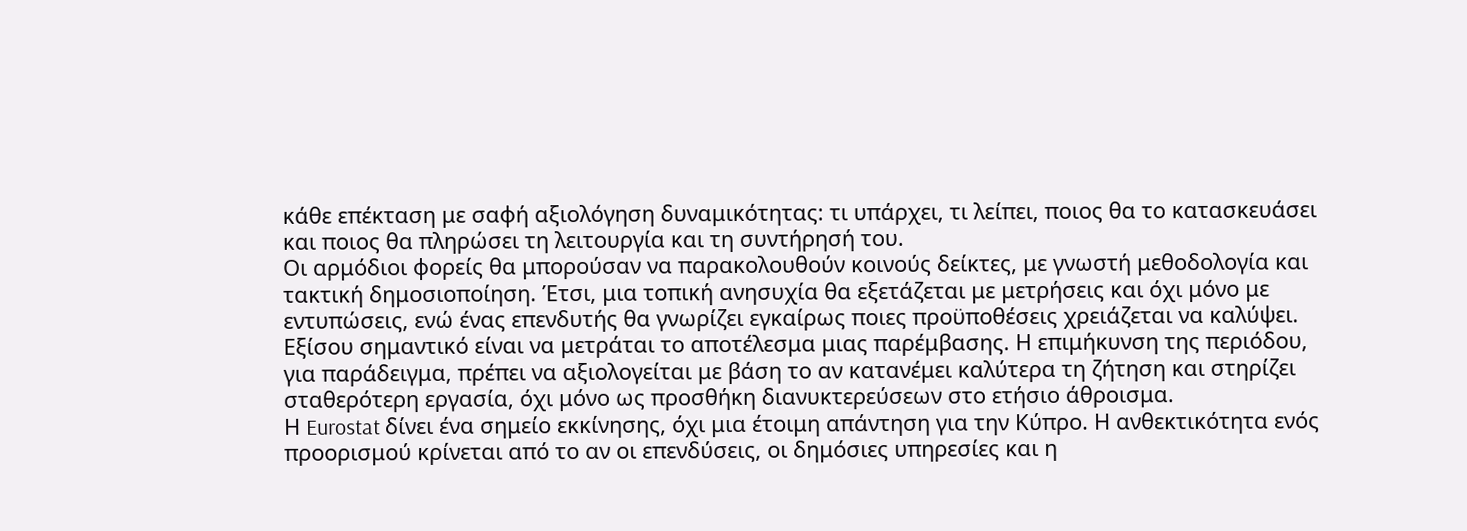κάθε επέκταση με σαφή αξιολόγηση δυναμικότητας: τι υπάρχει, τι λείπει, ποιος θα το κατασκευάσει και ποιος θα πληρώσει τη λειτουργία και τη συντήρησή του.
Οι αρμόδιοι φορείς θα μπορούσαν να παρακολουθούν κοινούς δείκτες, με γνωστή μεθοδολογία και τακτική δημοσιοποίηση. Έτσι, μια τοπική ανησυχία θα εξετάζεται με μετρήσεις και όχι μόνο με εντυπώσεις, ενώ ένας επενδυτής θα γνωρίζει εγκαίρως ποιες προϋποθέσεις χρειάζεται να καλύψει.
Εξίσου σημαντικό είναι να μετράται το αποτέλεσμα μιας παρέμβασης. Η επιμήκυνση της περιόδου, για παράδειγμα, πρέπει να αξιολογείται με βάση το αν κατανέμει καλύτερα τη ζήτηση και στηρίζει σταθερότερη εργασία, όχι μόνο ως προσθήκη διανυκτερεύσεων στο ετήσιο άθροισμα.
Η Eurostat δίνει ένα σημείο εκκίνησης, όχι μια έτοιμη απάντηση για την Κύπρο. Η ανθεκτικότητα ενός προορισμού κρίνεται από το αν οι επενδύσεις, οι δημόσιες υπηρεσίες και η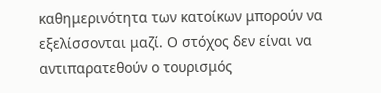καθημερινότητα των κατοίκων μπορούν να εξελίσσονται μαζί. Ο στόχος δεν είναι να αντιπαρατεθούν ο τουρισμός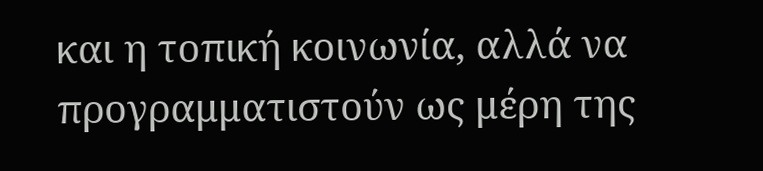και η τοπική κοινωνία, αλλά να προγραμματιστούν ως μέρη της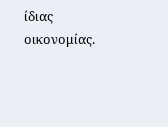ίδιας οικονομίας.